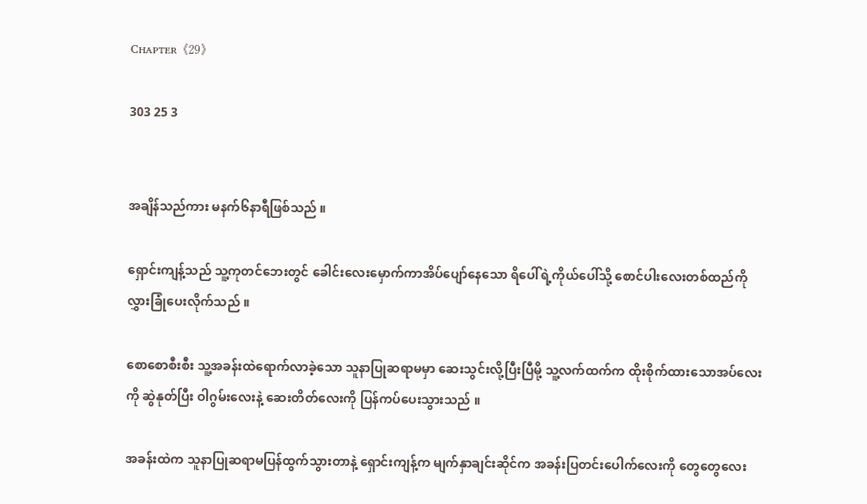Cʜᴀᴘᴛᴇʀ《29》

303 25 3


အချိန်သည်ကား မနက်၆နာရီဖြစ်သည် ။

ရှောင်းကျန့်သည် သူ့ကုတင်ဘေးတွင် ခေါင်းလေးမှောက်ကာအိပ်ပျော်နေသော ရိပေါ်ရဲ့ကိုယ်ပေါ်သို့ စောင်ပါးလေးတစ်ထည်ကို လွှားခြုံပေးလိုက်သည် ။

စောစောစီးစီး သူ့အခန်းထဲရောက်လာခဲ့သော သူနာပြုဆရာမမှာ ဆေးသွင်းလို့ပြီးပြီမို့ သူ့လက်ထက်က ထိုးစိုက်ထားသောအပ်လေးကို ဆွဲနုတ်ပြီး ဝါဂွမ်းလေးနဲ့ ဆေးတိတ်လေးကို ပြန်ကပ်ပေးသွားသည် ။

အခန်းထဲက သူနာပြုဆရာမပြန်ထွက်သွားတာနဲ့ ရှောင်းကျန့်က မျက်နှာချင်းဆိုင်က အခန်းပြတင်းပေါက်လေးကို တွေတွေလေး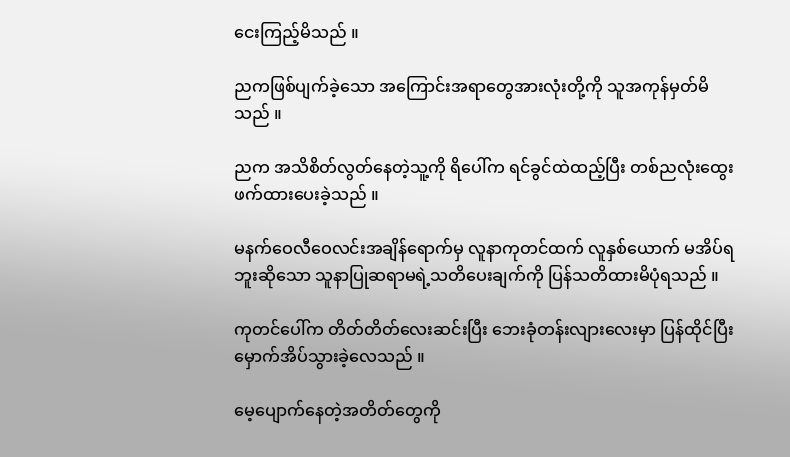ငေးကြည့်မိသည် ။

ညကဖြစ်ပျက်ခဲ့သော အကြောင်းအရာတွေအားလုံးတို့ကို သူအကုန်မှတ်မိသည် ။

ညက အသိစိတ်လွတ်နေတဲ့သူ့ကို ရိပေါ်က ရင်ခွင်ထဲထည့်ပြီး တစ်ညလုံးထွေးဖက်ထားပေးခဲ့သည် ။

မနက်ဝေလီဝေလင်းအချိန်ရောက်မှ လူနာကုတင်ထက် လူနှစ်ယောက် မအိပ်ရဘူးဆိုသော သူနာပြုဆရာမရဲ့သတိပေးချက်ကို ပြန်သတိထားမိပုံရသည် ။

ကုတင်ပေါ်က တိတ်တိတ်လေးဆင်းပြီး ဘေးခုံတန်းလျားလေးမှာ ပြန်ထိုင်ပြီးမှောက်အိပ်သွားခဲ့လေသည် ။

မေ့ပျောက်နေတဲ့အတိတ်တွေကို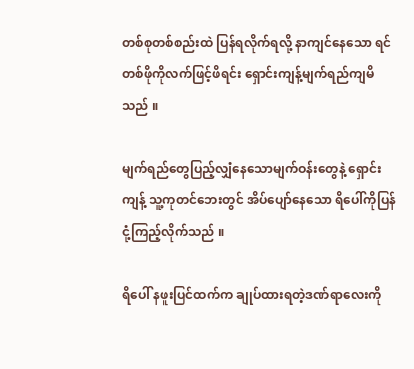တစ်စုတစ်စည်းထဲ ပြန်ရလိုက်ရလို့ နာကျင်နေသော ရင်တစ်ဖိုကိုလက်ဖြင့်ဖိရင်း ရှောင်းကျန့်မျက်ရည်ကျမိသည် ။

မျက်ရည်တွေပြည့်လျှံနေသောမျက်ဝန်းတွေနဲ့ ရှောင်းကျန့် သူ့ကုတင်ဘေးတွင် အိပ်ပျော်နေသော ရိပေါ်ကိုပြန်ငုံ့ကြည့်လိုက်သည် ။

ရိပေါ် နဖူးပြင်ထက်က ချုပ်ထားရတဲ့ဒဏ်ရာလေးကို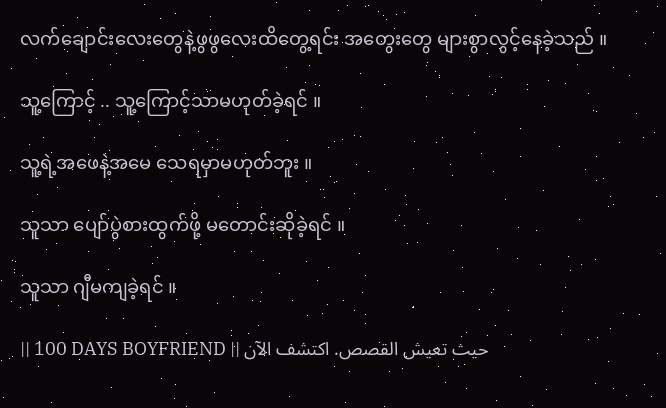လက်ချောင်းလေးတွေနဲ့ဖွဖွလေးထိတွေ့ရင်း အတွေးတွေ များစွာလွင့်နေခဲ့သည် ။

သူ့ကြောင့် .. သူ့ကြောင့်သာမဟုတ်ခဲ့ရင် ။

သူ့ရဲ့အဖေနဲ့အမေ သေရမှာမဟုတ်ဘူး ။

သူသာ ပျော်ပွဲစားထွက်ဖို့ မတောင်းဆိုခဲ့ရင် ။

သူသာ ဂျီမကျခဲ့ရင် ။

|| 100 DAYS BOYFRIEND || حيث تعيش القصص. اكتشف الآن